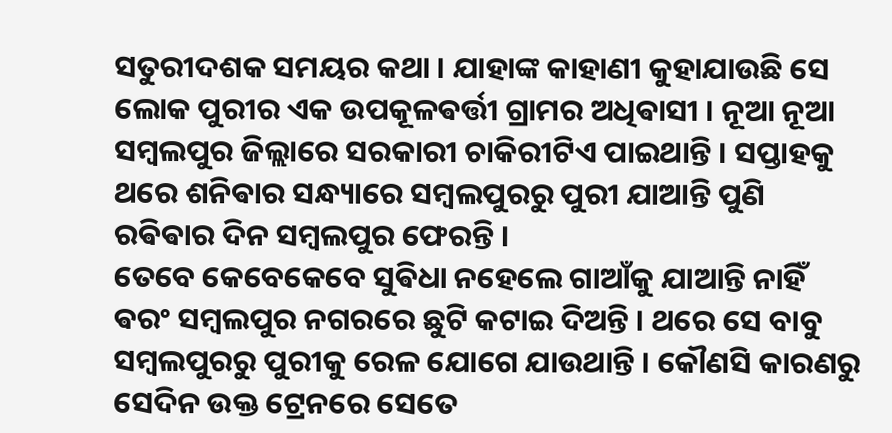ସତୁରୀଦଶକ ସମୟର କଥା । ଯାହାଙ୍କ କାହାଣୀ କୁହାଯାଉଛି ସେ ଲୋକ ପୁରୀର ଏକ ଉପକୂଳଵର୍ତ୍ତୀ ଗ୍ରାମର ଅଧିଵାସୀ । ନୂଆ ନୂଆ ସମ୍ବଲପୁର ଜିଲ୍ଲାରେ ସରକାରୀ ଚାକିରୀଟିଏ ପାଇଥାନ୍ତି । ସପ୍ତାହକୁ ଥରେ ଶନିଵାର ସନ୍ଧ୍ୟାରେ ସମ୍ବଲପୁରରୁ ପୁରୀ ଯାଆନ୍ତି ପୁଣି ରଵିଵାର ଦିନ ସମ୍ବଲପୁର ଫେରନ୍ତି ।
ତେବେ କେବେକେବେ ସୁଵିଧା ନହେଲେ ଗାଆଁକୁ ଯାଆନ୍ତି ନାହିଁ ଵରଂ ସମ୍ବଲପୁର ନଗରରେ ଛୁଟି କଟାଇ ଦିଅନ୍ତି । ଥରେ ସେ ବାବୁ ସମ୍ବଲପୁରରୁ ପୁରୀକୁ ରେଳ ଯୋଗେ ଯାଉଥାନ୍ତି । କୌଣସି କାରଣରୁ ସେଦିନ ଉକ୍ତ ଟ୍ରେନରେ ସେତେ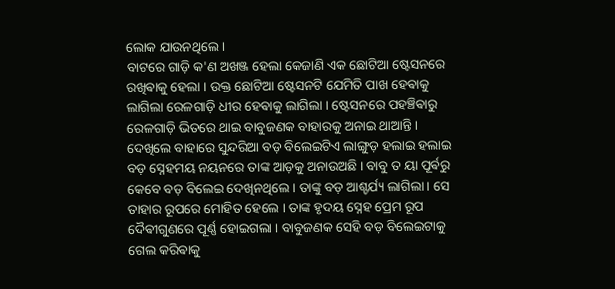ଲୋକ ଯାଉନଥିଲେ ।
ବାଟରେ ଗାଡ଼ି କ'ଣ ଅଖଞ୍ଜ ହେଲା କେଜାଣି ଏକ ଛୋଟିଆ ଷ୍ଟେସନରେ ରଖିଵାକୁ ହେଲା । ଉକ୍ତ ଛୋଟିଆ ଷ୍ଟେସନଟି ଯେମିତି ପାଖ ହେଵାକୁ ଲାଗିଲା ରେଳଗାଡ଼ି ଧୀର ହେଵାକୁ ଲାଗିଲା । ଷ୍ଟେସନରେ ପହଞ୍ଚିଵାରୁ ରେଳଗାଡ଼ି ଭିତରେ ଥାଇ ବାବୁଜଣକ ବାହାରକୁ ଅନାଇ ଥାଆନ୍ତି ।
ଦେଖିଲେ ବାହାରେ ସୁନ୍ଦରିଆ ବଡ଼ ବିଲେଇଟିଏ ଲାଙ୍ଗୁଡ଼ ହଲାଇ ହଲାଇ ବଡ଼ ସ୍ନେହମୟ ନୟନରେ ତାଙ୍କ ଆଡ଼କୁ ଅନାଉଅଛି । ବାବୁ ତ ୟା ପୂର୍ଵରୁ କେବେ ବଡ଼ ବିଲେଇ ଦେଖିନଥିଲେ । ତାଙ୍କୁ ବଡ଼ ଆଶ୍ଚର୍ଯ୍ୟ ଲାଗିଲା । ସେ ତାହାର ରୂପରେ ମୋହିତ ହେଲେ । ତାଙ୍କ ହୃଦୟ ସ୍ନେହ ପ୍ରେମ ରୂପ ଦୈଵୀଗୁଣରେ ପୂର୍ଣ୍ଣ ହୋଇଗଲା । ବାବୁଜଣକ ସେହି ବଡ଼ ବିଲେଇଟାକୁ ଗେଲ କରିଵାକୁ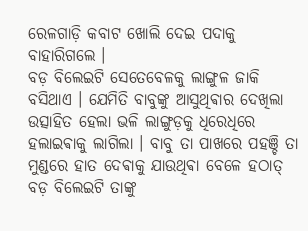ରେଳଗାଡ଼ି କବାଟ ଖୋଲି ଦେଇ ପଦାକୁ ବାହାରିଗଲେ ।
ବଡ଼ ବିଲେଇଟି ସେତେବେଳକୁ ଲାଙ୍ଗୁଳ ଜାକି ବସିଥାଏ । ଯେମିତି ବାବୁଙ୍କୁ ଆସୁଥିଵାର ଦେଖିଲା ଉତ୍ସାହିତ ହେଲା ଭଳି ଲାଙ୍ଗୁଡ଼କୁ ଧିରେଧିରେ ହଲାଇଵାକୁ ଲାଗିଲା । ବାବୁ ତା ପାଖରେ ପହଞ୍ଚି ତା ମୁଣ୍ଡରେ ହାତ ଦେଵାକୁ ଯାଉଥିଵା ବେଳେ ହଠାତ୍ ବଡ଼ ବିଲେଇଟି ତାଙ୍କୁ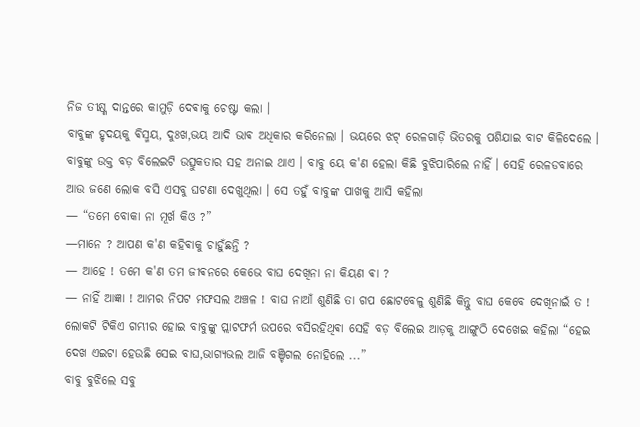ନିଜ ତୀକ୍ଷ୍ଣ ଦାନ୍ତରେ କାମୁଡ଼ି ଦେଵାକୁ ଚେଷ୍ଟା କଲା ।
ବାବୁଙ୍କ ହୃଦୟକୁ ଵିସ୍ମୟ, ଦୁଃଖ,ଭୟ ଆଦି ଭାଵ ଅଧିକାର କରିନେଲା । ଭୟରେ ଝଟ୍ ରେଳଗାଡ଼ି ଭିତରକୁ ପଶିଯାଇ ବାଟ କିଳିଦେଲେ ।
ବାବୁଙ୍କୁ ଉକ୍ତ ବଡ଼ ବିଲେଇଟି ଉତ୍ସୁକତାର ସହ ଅନାଇ ଥାଏ । ବାବୁ ୟେ କ'ଣ ହେଲା କିଛି ବୁଝିପାରିଲେ ନାହିଁ । ସେହି ରେଳଡବାରେ ଆଉ ଜଣେ ଲୋକ ବସି ଏସବୁ ଘଟଣା ଦେଖୁଥିଲା । ସେ ତହୁଁ ବାବୁଙ୍କ ପାଖକୁ ଆସି କହିଲା
— “ତମେ ବୋକା ନା ମୂର୍ଖ କିଓ ?”
—ମାନେ ? ଆପଣ କ'ଣ କହିଵାକୁ ଚାହୁଁଛନ୍ତି ?
— ଆହେ ! ତମେ କ'ଣ ତମ ଜୀଵନରେ କେଭେ ବାଘ ଦେଖିନା ନା କିୟଣ ଵା ?
— ନାହିଁ ଆଜ୍ଞା ! ଆମର ନିପଟ ମଫସଲ ଅଞ୍ଚଳ ! ବାଘ ନାଆଁ ଶୁଣିଛି ତା ଗପ ଛୋଟବେଳୁ ଶୁଣିଛି କିନ୍ତୁ ବାଘ କେବେ ଦେଖିନାଇଁ ତ !
ଲୋକଟି ଟିକିଏ ଗମ୍ଭୀର ହୋଇ ବାବୁଙ୍କୁ ପ୍ଲାଟଫର୍ମ ଉପରେ ବସିରହିଥିଵା ସେହି ବଡ଼ ବିଲେଇ ଆଡ଼କୁ ଆଙ୍ଗୁଠି ଦେଖେଇ କହିଲା “ହେଇ ଦେଖ ଏଇଟା ହେଉଛି ସେଇ ବାଘ,ଭାଗ୍ୟଭଲ ଆଜି ବଞ୍ଚିଗଲ ନୋହିଲେ ...”
ବାବୁ ବୁଝିଲେ ସବୁ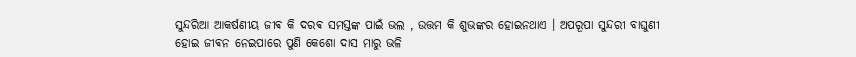ସୁନ୍ଦରିଆ ଆକର୍ଷଣୀୟ ଜୀଵ କି ଦରଵ ସମସ୍ତଙ୍କ ପାଇଁ ଭଲ , ଉତ୍ତମ କି ଶୁଭଙ୍କର ହୋଇନଥାଏ । ଅପରୂପା ସୁନ୍ଦରୀ ବାଘୁଣୀ ହୋଇ ଜୀଵନ ନେଇପାରେ ପୁଣି କେଶୋ ଦାସ ମାରୁ ଭଳି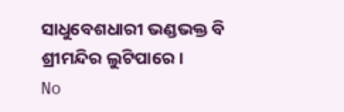ସାଧୁବେଶଧାରୀ ଭଣ୍ଡଭକ୍ତ ବି ଶ୍ରୀମନ୍ଦିର ଲୁଟିପାରେ ।
No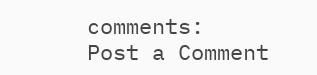comments:
Post a Comment